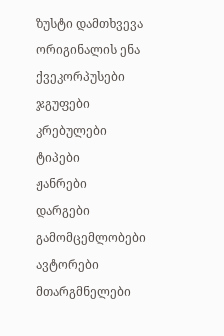ზუსტი დამთხვევა
ორიგინალის ენა
ქვეკორპუსები
ჯგუფები
კრებულები
ტიპები
ჟანრები
დარგები
გამომცემლობები
ავტორები
მთარგმნელები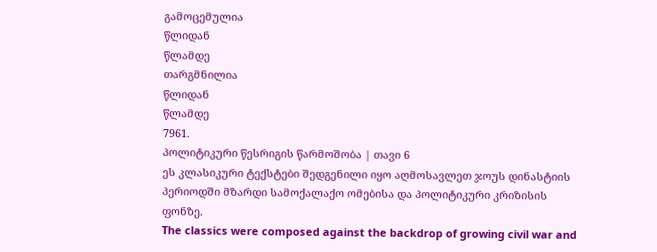გამოცემულია
წლიდან
წლამდე
თარგმნილია
წლიდან
წლამდე
7961.
პოლიტიკური წესრიგის წარმოშობა | თავი 6
ეს კლასიკური ტექსტები შედგენილი იყო აღმოსავლეთ ჯოუს დინასტიის პერიოდში მზარდი სამოქალაქო ომებისა და პოლიტიკური კრიზისის ფონზე.
The classics were composed against the backdrop of growing civil war and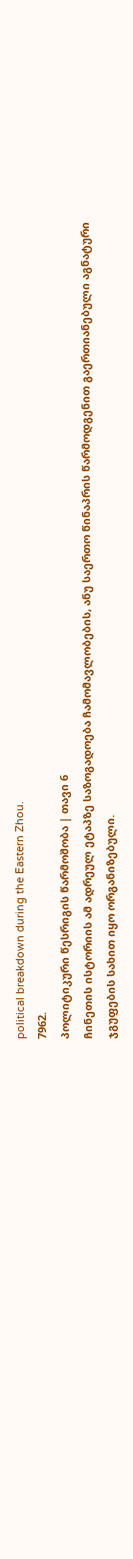political breakdown during the Eastern Zhou.
7962.
პოლიტიკური წესრიგის წარმოშობა | თავი 6
ჩინეთის ისტორიის ამ ადრეულ ეტაპზე საზოგადოება ჩამომავლობების, ანუ საერთო წინაპრის წარმოდგენით გაერთიანებული აგნატური ჯგუფების სახით იყო ორგანიზებული.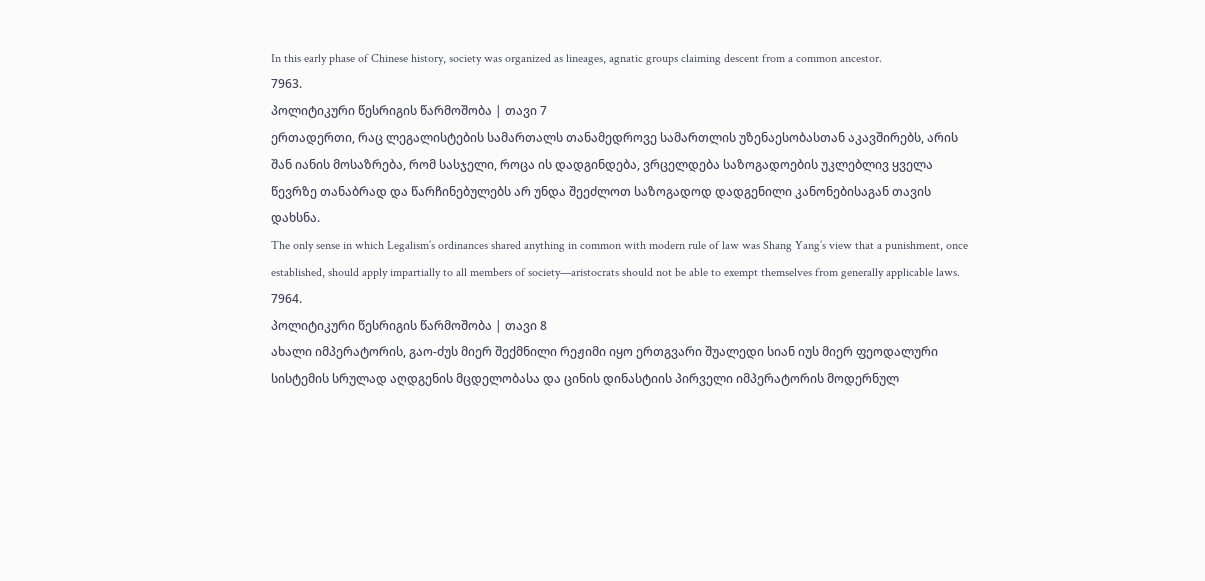In this early phase of Chinese history, society was organized as lineages, agnatic groups claiming descent from a common ancestor.
7963.
პოლიტიკური წესრიგის წარმოშობა | თავი 7
ერთადერთი, რაც ლეგალისტების სამართალს თანამედროვე სამართლის უზენაესობასთან აკავშირებს, არის შან იანის მოსაზრება, რომ სასჯელი, როცა ის დადგინდება, ვრცელდება საზოგადოების უკლებლივ ყველა წევრზე თანაბრად და წარჩინებულებს არ უნდა შეეძლოთ საზოგადოდ დადგენილი კანონებისაგან თავის დახსნა.
The only sense in which Legalism’s ordinances shared anything in common with modern rule of law was Shang Yang’s view that a punishment, once established, should apply impartially to all members of society—aristocrats should not be able to exempt themselves from generally applicable laws.
7964.
პოლიტიკური წესრიგის წარმოშობა | თავი 8
ახალი იმპერატორის, გაო-ძუს მიერ შექმნილი რეჟიმი იყო ერთგვარი შუალედი სიან იუს მიერ ფეოდალური სისტემის სრულად აღდგენის მცდელობასა და ცინის დინასტიის პირველი იმპერატორის მოდერნულ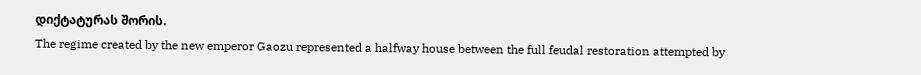დიქტატურას შორის.
The regime created by the new emperor Gaozu represented a halfway house between the full feudal restoration attempted by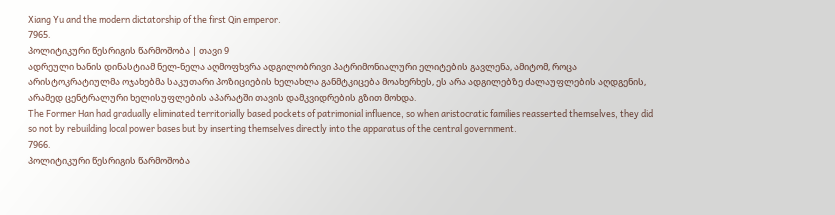Xiang Yu and the modern dictatorship of the first Qin emperor.
7965.
პოლიტიკური წესრიგის წარმოშობა | თავი 9
ადრეული ხანის დინასტიამ ნელ-ნელა აღმოფხვრა ადგილობრივი პატრიმონიალური ელიტების გავლენა, ამიტომ, როცა არისტოკრატიულმა ოჯახებმა საკუთარი პოზიციების ხელახლა განმტკიცება მოახერხეს, ეს არა ადგილებზე ძალაუფლების აღდგენის, არამედ ცენტრალური ხელისუფლების აპარატში თავის დამკვიდრების გზით მოხდა.
The Former Han had gradually eliminated territorially based pockets of patrimonial influence, so when aristocratic families reasserted themselves, they did so not by rebuilding local power bases but by inserting themselves directly into the apparatus of the central government.
7966.
პოლიტიკური წესრიგის წარმოშობა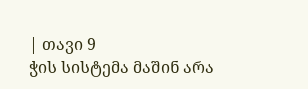| თავი 9
ჭის სისტემა მაშინ არა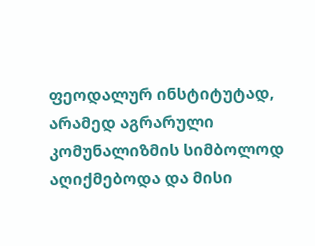ფეოდალურ ინსტიტუტად, არამედ აგრარული კომუნალიზმის სიმბოლოდ აღიქმებოდა და მისი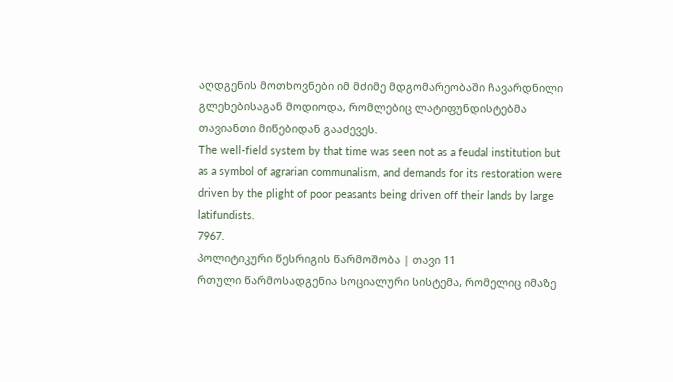აღდგენის მოთხოვნები იმ მძიმე მდგომარეობაში ჩავარდნილი გლეხებისაგან მოდიოდა, რომლებიც ლატიფუნდისტებმა თავიანთი მიწებიდან გააძევეს.
The well-field system by that time was seen not as a feudal institution but as a symbol of agrarian communalism, and demands for its restoration were driven by the plight of poor peasants being driven off their lands by large latifundists.
7967.
პოლიტიკური წესრიგის წარმოშობა | თავი 11
რთული წარმოსადგენია სოციალური სისტემა, რომელიც იმაზე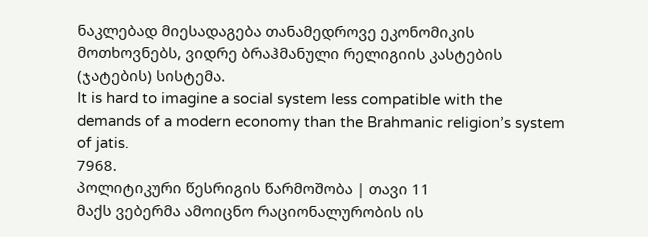ნაკლებად მიესადაგება თანამედროვე ეკონომიკის მოთხოვნებს, ვიდრე ბრაჰმანული რელიგიის კასტების (ჯატების) სისტემა.
It is hard to imagine a social system less compatible with the demands of a modern economy than the Brahmanic religion’s system of jatis.
7968.
პოლიტიკური წესრიგის წარმოშობა | თავი 11
მაქს ვებერმა ამოიცნო რაციონალურობის ის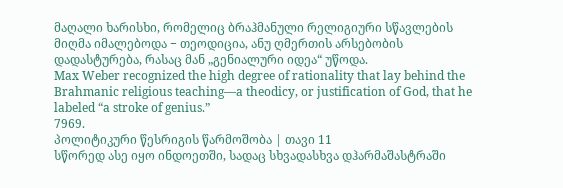მაღალი ხარისხი, რომელიც ბრაჰმანული რელიგიური სწავლების მიღმა იმალებოდა − თეოდიცია, ანუ ღმერთის არსებობის დადასტურება, რასაც მან „გენიალური იდეა“ უწოდა.
Max Weber recognized the high degree of rationality that lay behind the Brahmanic religious teaching—a theodicy, or justification of God, that he labeled “a stroke of genius.”
7969.
პოლიტიკური წესრიგის წარმოშობა | თავი 11
სწორედ ასე იყო ინდოეთში, სადაც სხვადასხვა დჰარმაშასტრაში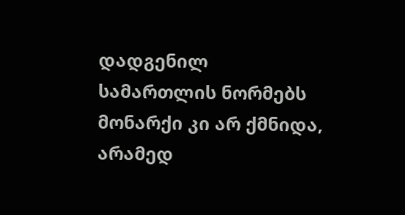დადგენილ სამართლის ნორმებს მონარქი კი არ ქმნიდა, არამედ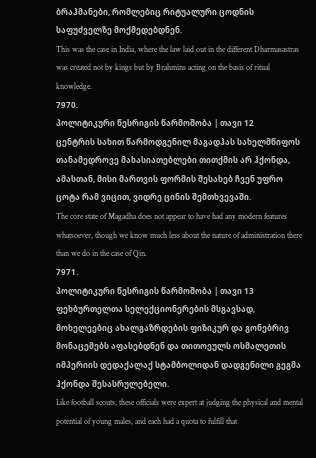ბრაჰმანები, რომლებიც რიტუალური ცოდნის საფუძველზე მოქმედებდნენ.
This was the case in India, where the law laid out in the different Dharmasastras was created not by kings but by Brahmins acting on the basis of ritual knowledge.
7970.
პოლიტიკური წესრიგის წარმოშობა | თავი 12
ცენტრის სახით წარმოდგენილ მაგადჰას სახელმწიფოს თანამედროვე მახასიათებლები თითქმის არ ჰქონდა, ამასთან, მისი მართვის ფორმის შესახებ ჩვენ უფრო ცოტა რამ ვიცით, ვიდრე ცინის შემთხვევაში.
The core state of Magadha does not appear to have had any modern features whatsoever, though we know much less about the nature of administration there than we do in the case of Qin.
7971.
პოლიტიკური წესრიგის წარმოშობა | თავი 13
ფეხბურთელთა სელექციონერების მსგავსად, მოხელეებიც ახალგაზრდების ფიზიკურ და გონებრივ მონაცემებს აფასებდნენ და თითოეულს ოსმალეთის იმპერიის დედაქალაქ სტამბოლიდან დადგენილი გეგმა ჰქონდა შესასრულებელი.
Like football scouts, these officials were expert at judging the physical and mental potential of young males, and each had a quota to fulfill that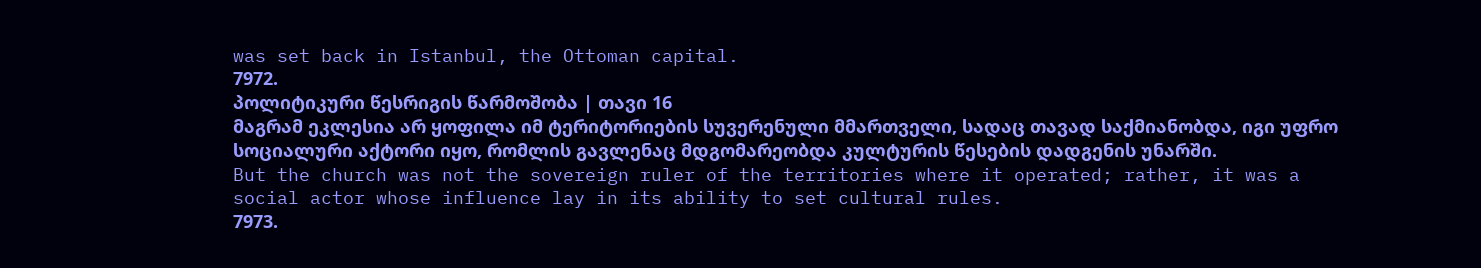was set back in Istanbul, the Ottoman capital.
7972.
პოლიტიკური წესრიგის წარმოშობა | თავი 16
მაგრამ ეკლესია არ ყოფილა იმ ტერიტორიების სუვერენული მმართველი, სადაც თავად საქმიანობდა, იგი უფრო სოციალური აქტორი იყო, რომლის გავლენაც მდგომარეობდა კულტურის წესების დადგენის უნარში.
But the church was not the sovereign ruler of the territories where it operated; rather, it was a social actor whose influence lay in its ability to set cultural rules.
7973.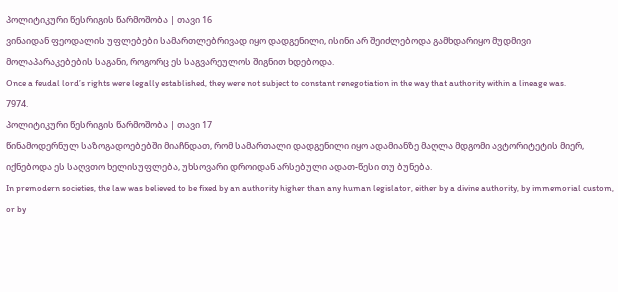პოლიტიკური წესრიგის წარმოშობა | თავი 16
ვინაიდან ფეოდალის უფლებები სამართლებრივად იყო დადგენილი, ისინი არ შეიძლებოდა გამხდარიყო მუდმივი მოლაპარაკებების საგანი, როგორც ეს საგვარეულოს შიგნით ხდებოდა.
Once a feudal lord’s rights were legally established, they were not subject to constant renegotiation in the way that authority within a lineage was.
7974.
პოლიტიკური წესრიგის წარმოშობა | თავი 17
წინამოდერნულ საზოგადოებებში მიაჩნდათ, რომ სამართალი დადგენილი იყო ადამიანზე მაღლა მდგომი ავტორიტეტის მიერ, იქნებოდა ეს საღვთო ხელისუფლება, უხსოვარი დროიდან არსებული ადათ-წესი თუ ბუნება.
In premodern societies, the law was believed to be fixed by an authority higher than any human legislator, either by a divine authority, by immemorial custom, or by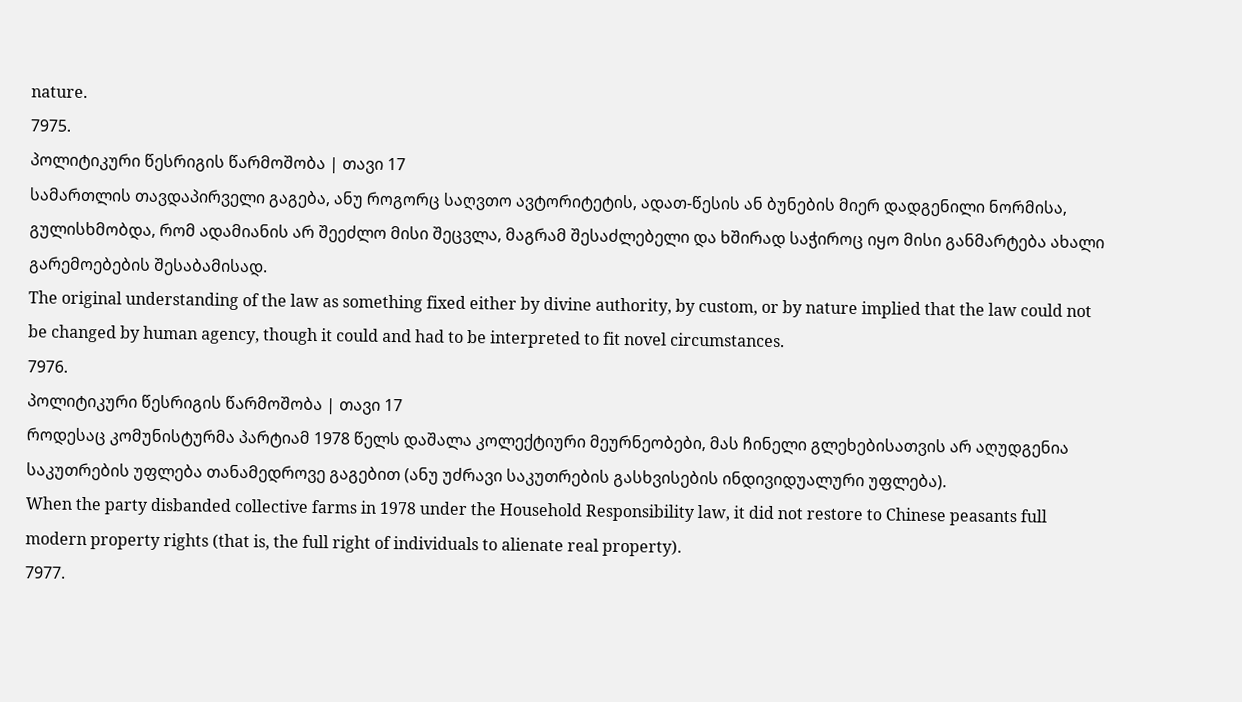nature.
7975.
პოლიტიკური წესრიგის წარმოშობა | თავი 17
სამართლის თავდაპირველი გაგება, ანუ როგორც საღვთო ავტორიტეტის, ადათ-წესის ან ბუნების მიერ დადგენილი ნორმისა, გულისხმობდა, რომ ადამიანის არ შეეძლო მისი შეცვლა, მაგრამ შესაძლებელი და ხშირად საჭიროც იყო მისი განმარტება ახალი გარემოებების შესაბამისად.
The original understanding of the law as something fixed either by divine authority, by custom, or by nature implied that the law could not be changed by human agency, though it could and had to be interpreted to fit novel circumstances.
7976.
პოლიტიკური წესრიგის წარმოშობა | თავი 17
როდესაც კომუნისტურმა პარტიამ 1978 წელს დაშალა კოლექტიური მეურნეობები, მას ჩინელი გლეხებისათვის არ აღუდგენია საკუთრების უფლება თანამედროვე გაგებით (ანუ უძრავი საკუთრების გასხვისების ინდივიდუალური უფლება).
When the party disbanded collective farms in 1978 under the Household Responsibility law, it did not restore to Chinese peasants full modern property rights (that is, the full right of individuals to alienate real property).
7977.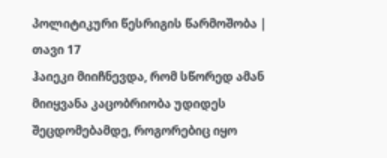პოლიტიკური წესრიგის წარმოშობა | თავი 17
ჰაიეკი მიიჩნევდა, რომ სწორედ ამან მიიყვანა კაცობრიობა უდიდეს შეცდომებამდე, როგორებიც იყო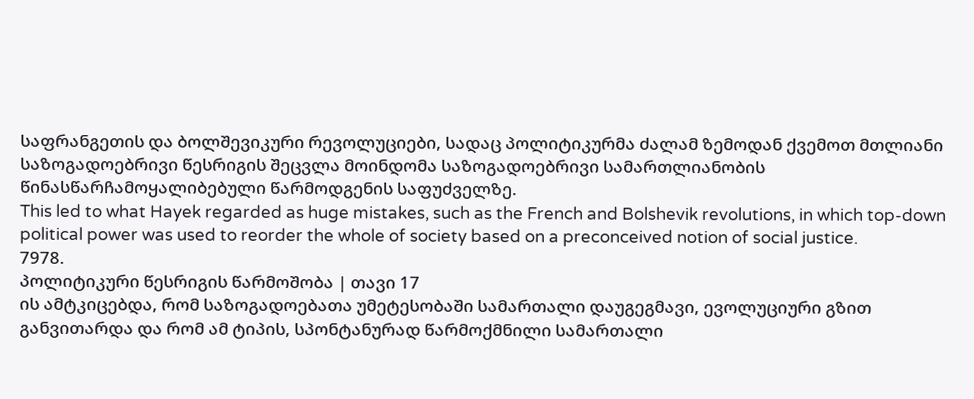საფრანგეთის და ბოლშევიკური რევოლუციები, სადაც პოლიტიკურმა ძალამ ზემოდან ქვემოთ მთლიანი საზოგადოებრივი წესრიგის შეცვლა მოინდომა საზოგადოებრივი სამართლიანობის წინასწარჩამოყალიბებული წარმოდგენის საფუძველზე.
This led to what Hayek regarded as huge mistakes, such as the French and Bolshevik revolutions, in which top-down political power was used to reorder the whole of society based on a preconceived notion of social justice.
7978.
პოლიტიკური წესრიგის წარმოშობა | თავი 17
ის ამტკიცებდა, რომ საზოგადოებათა უმეტესობაში სამართალი დაუგეგმავი, ევოლუციური გზით განვითარდა და რომ ამ ტიპის, სპონტანურად წარმოქმნილი სამართალი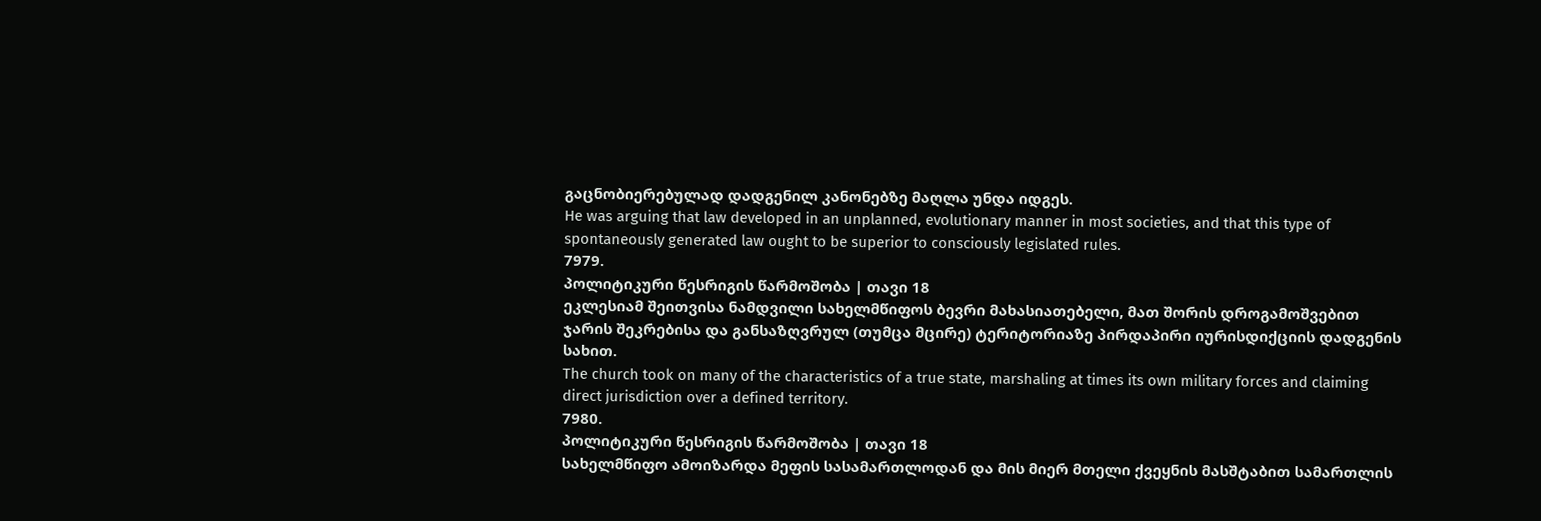გაცნობიერებულად დადგენილ კანონებზე მაღლა უნდა იდგეს.
He was arguing that law developed in an unplanned, evolutionary manner in most societies, and that this type of spontaneously generated law ought to be superior to consciously legislated rules.
7979.
პოლიტიკური წესრიგის წარმოშობა | თავი 18
ეკლესიამ შეითვისა ნამდვილი სახელმწიფოს ბევრი მახასიათებელი, მათ შორის დროგამოშვებით ჯარის შეკრებისა და განსაზღვრულ (თუმცა მცირე) ტერიტორიაზე პირდაპირი იურისდიქციის დადგენის სახით.
The church took on many of the characteristics of a true state, marshaling at times its own military forces and claiming direct jurisdiction over a defined territory.
7980.
პოლიტიკური წესრიგის წარმოშობა | თავი 18
სახელმწიფო ამოიზარდა მეფის სასამართლოდან და მის მიერ მთელი ქვეყნის მასშტაბით სამართლის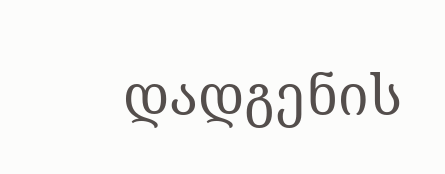დადგენის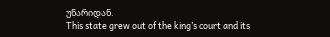უნარიდან.
This state grew out of the king’s court and its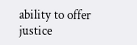ability to offer justice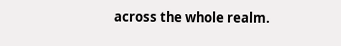across the whole realm.